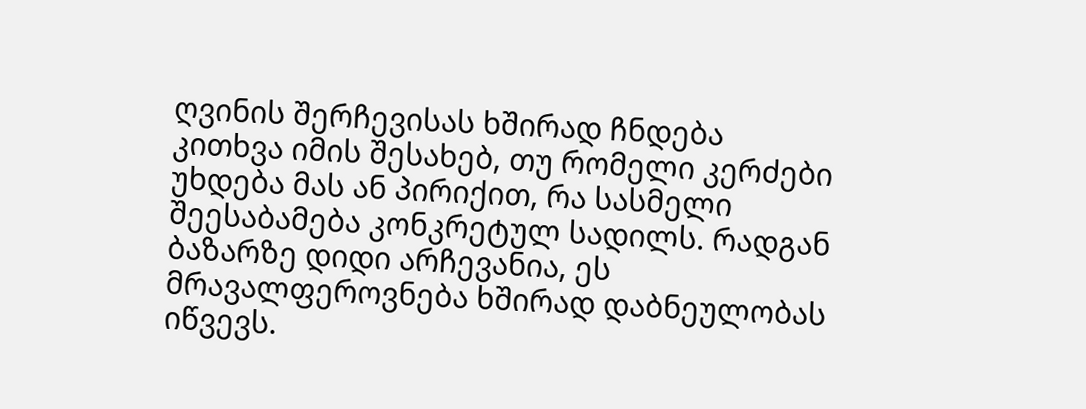ღვინის შერჩევისას ხშირად ჩნდება კითხვა იმის შესახებ, თუ რომელი კერძები უხდება მას ან პირიქით, რა სასმელი შეესაბამება კონკრეტულ სადილს. რადგან ბაზარზე დიდი არჩევანია, ეს მრავალფეროვნება ხშირად დაბნეულობას იწვევს.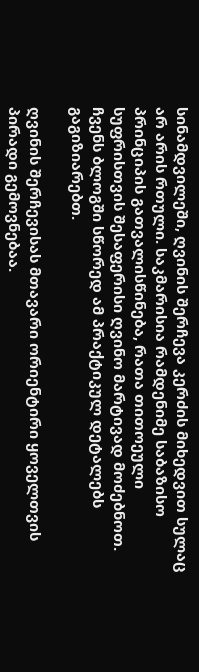სინამდვილეში, ღვინის შერჩევა კერძის მიხედვით სულაც არ არის რთული. საკმარისია რამდენიმე საბაზისო პრინციპის გათვალისწინება, რათა თითოეული სუფრისთვის შესაფერისი ღვინო მარტივად მოძებნოთ. ჩვენს ბლოგში სწორედ ამ პრაქტიკულ დეტალებს გაგიზიარებთ.

ღვინის შერჩევისას მთავარი ორიენტირი ყოველთვის პირადი გემოვნებაა.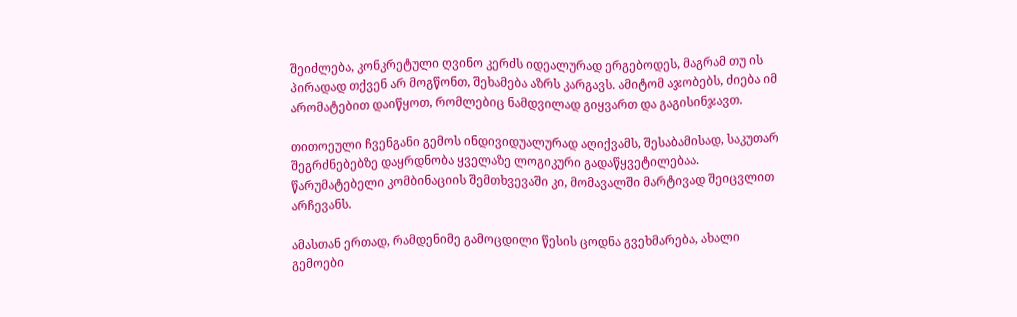შეიძლება, კონკრეტული ღვინო კერძს იდეალურად ერგებოდეს, მაგრამ თუ ის პირადად თქვენ არ მოგწონთ, შეხამება აზრს კარგავს. ამიტომ აჯობებს, ძიება იმ არომატებით დაიწყოთ, რომლებიც ნამდვილად გიყვართ და გაგისინჯავთ.

თითოეული ჩვენგანი გემოს ინდივიდუალურად აღიქვამს, შესაბამისად, საკუთარ შეგრძნებებზე დაყრდნობა ყველაზე ლოგიკური გადაწყვეტილებაა. წარუმატებელი კომბინაციის შემთხვევაში კი, მომავალში მარტივად შეიცვლით არჩევანს.

ამასთან ერთად, რამდენიმე გამოცდილი წესის ცოდნა გვეხმარება, ახალი გემოები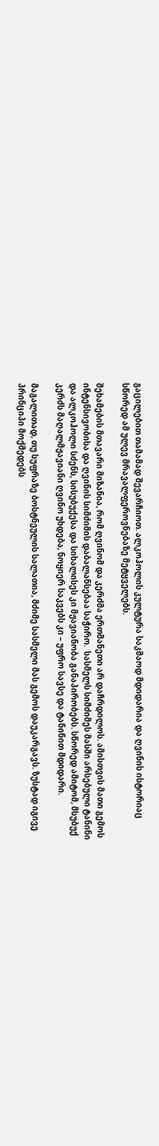გაცილებით თამამად შევარჩიოთ. ალკოჰოლის კულტურა საკმაოდ მდიდარია და ღვინის ისტორიაც სწორედ ამ ულევ მრავალფეროვნებაზე მეტყველებს.

შეხამების მთავარი მიზანია, რომ ღვინომ და კერძმა ერთმანეთი არ დაჩრდილოს. ამისთვის მათი გემოს ინტენსივობისა და ღვინის სიმძიმის დაბალანსებაა საჭირო.  სასმელს სიმძიმეს მასში არსებული ტანინი და ალკოჰოლი სძენს, სისუბუქესა და სიხალისეს კი მჟავიანობა განაპირობებს. სწორედ ამიტომ, მსუბუქ კერძს მაღალმჟავიანი ღვინო უხდება, ნოყიერ საკვებს კი – უფრო სავსე და ტანინით მდიდარი.

მაგალითად, თუ სუფრაზე ბოსტნეულის სალათია, მძიმე სასმელი მას გემოს დაუკარგავს. ზუსტად იგივე პრინციპი მოქმედებს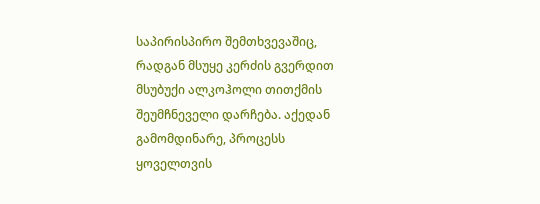საპირისპირო შემთხვევაშიც, რადგან მსუყე კერძის გვერდით მსუბუქი ალკოჰოლი თითქმის შეუმჩნეველი დარჩება. აქედან გამომდინარე, პროცესს ყოველთვის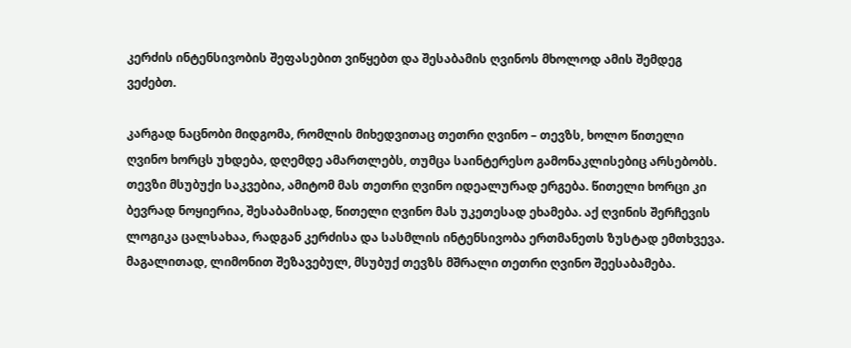კერძის ინტენსივობის შეფასებით ვიწყებთ და შესაბამის ღვინოს მხოლოდ ამის შემდეგ ვეძებთ.

კარგად ნაცნობი მიდგომა, რომლის მიხედვითაც თეთრი ღვინო – თევზს, ხოლო წითელი ღვინო ხორცს უხდება, დღემდე ამართლებს, თუმცა საინტერესო გამონაკლისებიც არსებობს. თევზი მსუბუქი საკვებია, ამიტომ მას თეთრი ღვინო იდეალურად ერგება. წითელი ხორცი კი ბევრად ნოყიერია, შესაბამისად, წითელი ღვინო მას უკეთესად ეხამება. აქ ღვინის შერჩევის ლოგიკა ცალსახაა, რადგან კერძისა და სასმლის ინტენსივობა ერთმანეთს ზუსტად ემთხვევა. მაგალითად, ლიმონით შეზავებულ, მსუბუქ თევზს მშრალი თეთრი ღვინო შეესაბამება.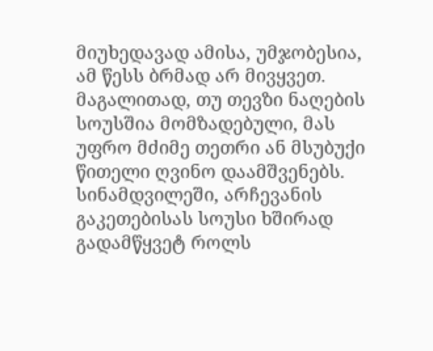მიუხედავად ამისა, უმჯობესია, ამ წესს ბრმად არ მივყვეთ. მაგალითად, თუ თევზი ნაღების სოუსშია მომზადებული, მას უფრო მძიმე თეთრი ან მსუბუქი წითელი ღვინო დაამშვენებს. სინამდვილეში, არჩევანის გაკეთებისას სოუსი ხშირად გადამწყვეტ როლს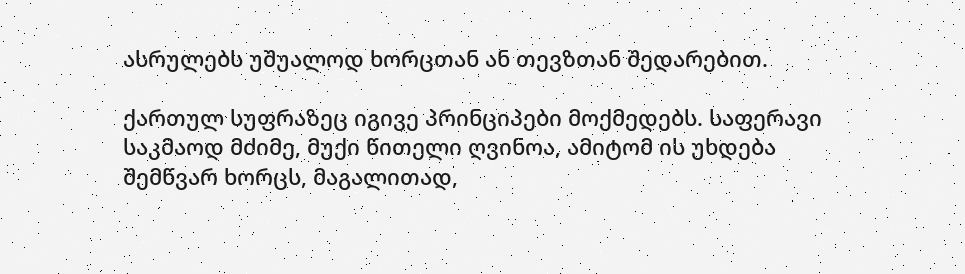ასრულებს უშუალოდ ხორცთან ან თევზთან შედარებით.

ქართულ სუფრაზეც იგივე პრინციპები მოქმედებს. საფერავი საკმაოდ მძიმე, მუქი წითელი ღვინოა, ამიტომ ის უხდება შემწვარ ხორცს, მაგალითად,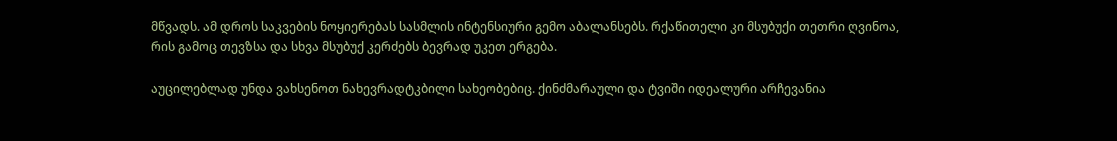მწვადს. ამ დროს საკვების ნოყიერებას სასმლის ინტენსიური გემო აბალანსებს. რქაწითელი კი მსუბუქი თეთრი ღვინოა, რის გამოც თევზსა და სხვა მსუბუქ კერძებს ბევრად უკეთ ერგება.

აუცილებლად უნდა ვახსენოთ ნახევრადტკბილი სახეობებიც. ქინძმარაული და ტვიში იდეალური არჩევანია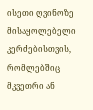ისეთი ღვინოზე მისაყოლებელი კერძებისთვის, რომლებშიც მკვეთრი ან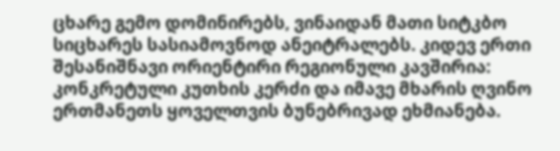ცხარე გემო დომინირებს, ვინაიდან მათი სიტკბო სიცხარეს სასიამოვნოდ ანეიტრალებს. კიდევ ერთი შესანიშნავი ორიენტირი რეგიონული კავშირია: კონკრეტული კუთხის კერძი და იმავე მხარის ღვინო ერთმანეთს ყოველთვის ბუნებრივად ეხმიანება.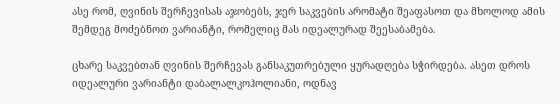ასე რომ, ღვინის შერჩევისას აჯობებს, ჯერ საკვების არომატი შეაფასოთ და მხოლოდ ამის შემდეგ მოძებნოთ ვარიანტი, რომელიც მას იდეალურად შეესაბამება.

ცხარე საკვებთან ღვინის შერჩევას განსაკუთრებული ყურადღება სჭირდება. ასეთ დროს იდეალური ვარიანტი დაბალალკოჰოლიანი, ოდნავ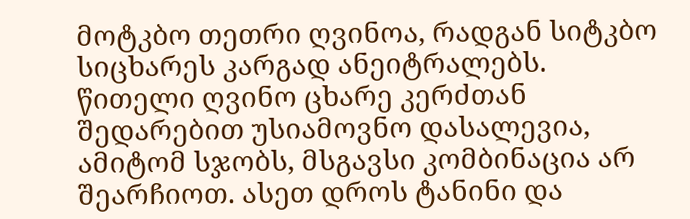მოტკბო თეთრი ღვინოა, რადგან სიტკბო სიცხარეს კარგად ანეიტრალებს. წითელი ღვინო ცხარე კერძთან შედარებით უსიამოვნო დასალევია, ამიტომ სჯობს, მსგავსი კომბინაცია არ შეარჩიოთ. ასეთ დროს ტანინი და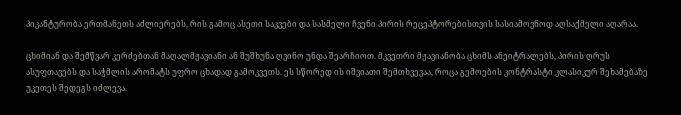პიკანტურობა ერთმანეთს აძლიერებს, რის გამოც ასეთი საკვები და სასმელი ჩვენი პირის რეცეპტორებისთვის სასიამოვნოდ აღსაქმელი აღარაა.

ცხიმიან და შემწვარ კერძებთან მაღალმჟავიანი ან შუშხუნა ღვინო უნდა შეარჩიოთ. მკვეთრი მჟავიანობა ცხიმს ანეიტრალებს, პირის ღრუს ასუფთავებს და საჭმლის არომატს უფრო ცხადად გამოკვეთს. ეს სწორედ ის იშვიათი შემთხვევაა, როცა გემოების კონტრასტი კლასიკურ შეხამებაზე უკეთეს შედეგს იძლევა.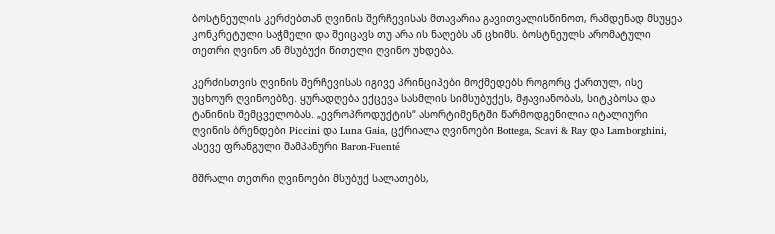ბოსტნეულის კერძებთან ღვინის შერჩევისას მთავარია გავითვალისწინოთ, რამდენად მსუყეა კონკრეტული საჭმელი და შეიცავს თუ არა ის ნაღებს ან ცხიმს. ბოსტნეულს არომატული თეთრი ღვინო ან მსუბუქი წითელი ღვინო უხდება.

კერძისთვის ღვინის შერჩევისას იგივე პრინციპები მოქმედებს როგორც ქართულ, ისე უცხოურ ღვინოებზე. ყურადღება ექცევა სასმლის სიმსუბუქეს, მჟავიანობას, სიტკბოსა და ტანინის შემცველობას. „ევროპროდუქტის“ ასორტიმენტში წარმოდგენილია იტალიური ღვინის ბრენდები Piccini და Luna Gaia, ცქრიალა ღვინოები Bottega, Scavi & Ray და Lamborghini, ასევე ფრანგული შამპანური Baron-Fuenté

მშრალი თეთრი ღვინოები მსუბუქ სალათებს,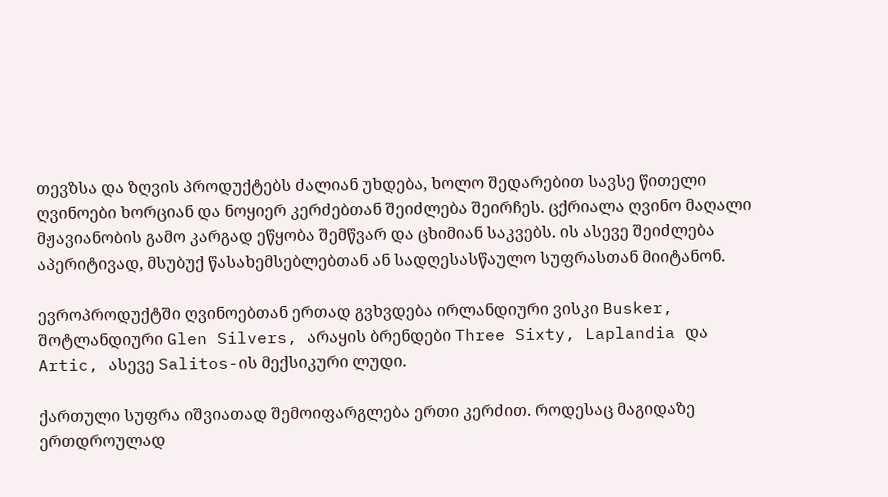თევზსა და ზღვის პროდუქტებს ძალიან უხდება, ხოლო შედარებით სავსე წითელი ღვინოები ხორციან და ნოყიერ კერძებთან შეიძლება შეირჩეს. ცქრიალა ღვინო მაღალი მჟავიანობის გამო კარგად ეწყობა შემწვარ და ცხიმიან საკვებს. ის ასევე შეიძლება აპერიტივად, მსუბუქ წასახემსებლებთან ან სადღესასწაულო სუფრასთან მიიტანონ.

ევროპროდუქტში ღვინოებთან ერთად გვხვდება ირლანდიური ვისკი Busker, შოტლანდიური Glen Silvers, არაყის ბრენდები Three Sixty, Laplandia და Artic, ასევე Salitos-ის მექსიკური ლუდი.

ქართული სუფრა იშვიათად შემოიფარგლება ერთი კერძით. როდესაც მაგიდაზე ერთდროულად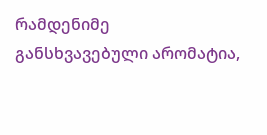რამდენიმე განსხვავებული არომატია,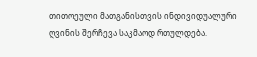თითოეული მათგანისთვის ინდივიდუალური ღვინის შერჩევა საკმაოდ რთულდება.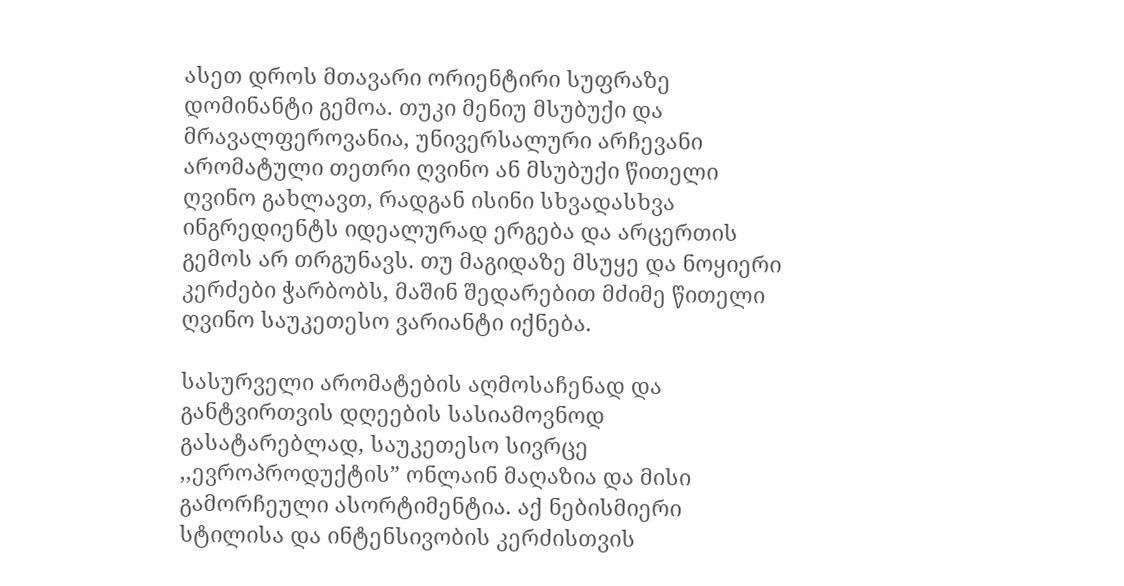ასეთ დროს მთავარი ორიენტირი სუფრაზე დომინანტი გემოა. თუკი მენიუ მსუბუქი და მრავალფეროვანია, უნივერსალური არჩევანი არომატული თეთრი ღვინო ან მსუბუქი წითელი ღვინო გახლავთ, რადგან ისინი სხვადასხვა ინგრედიენტს იდეალურად ერგება და არცერთის გემოს არ თრგუნავს. თუ მაგიდაზე მსუყე და ნოყიერი კერძები ჭარბობს, მაშინ შედარებით მძიმე წითელი ღვინო საუკეთესო ვარიანტი იქნება.

სასურველი არომატების აღმოსაჩენად და განტვირთვის დღეების სასიამოვნოდ გასატარებლად, საუკეთესო სივრცე ,,ევროპროდუქტის” ონლაინ მაღაზია და მისი გამორჩეული ასორტიმენტია. აქ ნებისმიერი სტილისა და ინტენსივობის კერძისთვის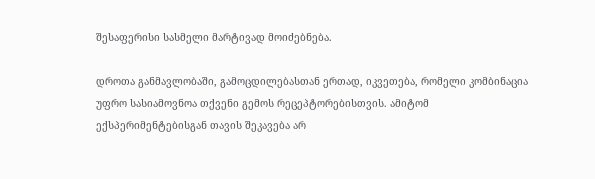შესაფერისი სასმელი მარტივად მოიძებნება.

დროთა განმავლობაში, გამოცდილებასთან ერთად, იკვეთება, რომელი კომბინაცია უფრო სასიამოვნოა თქვენი გემოს რეცეპტორებისთვის. ამიტომ ექსპერიმენტებისგან თავის შეკავება არ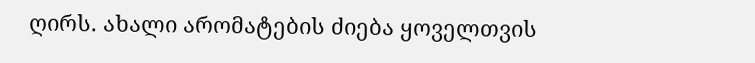ღირს. ახალი არომატების ძიება ყოველთვის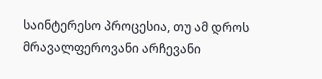საინტერესო პროცესია, თუ ამ დროს მრავალფეროვანი არჩევანი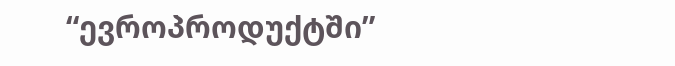“ევროპროდუქტში”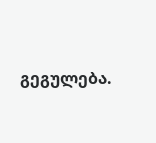გეგულება.